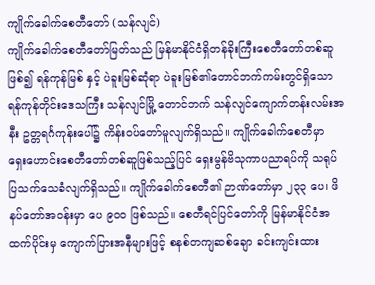ကျိုက်ခေါက်စေတီတော် (သန်လျင်)
ကျိုက်ခေါက်စေတီတော်မြတ်သည် မြန်မာနိုင်ငံရှိတန်ခိုးကြီးစေတီတော်တစ်ဆူဖြစ်၍ ရန်ကုန်မြစ် နှင့် ပဲခူးမြစ်ဆုံရာ ပဲခူးမြစ်၏တောင်ဘက်ကမ်းတွင်ရှိသော ရန်ကုန်တိုင်းဒေသကြီး သန်လျင်မြို့ တောင်ဘက် သန်လျင်ကျောက်တန်းလမ်းအနီး ဥတ္တရင်္ဂကုန်းပေါ်၌ ကိန်းဝပ်တော်မူလျက်ရှိသည်။ ကျိုက်ခေါက်စေတီမှာ ရှေးဟောင်းစေတီတော်တစ်ဆူဖြစ်သည့်ပြင် ရှေးမွန်ဗိသုကာပညာရပ်ကို သရုပ်ပြသက်သေခံလျက်ရှိသည်။ ကျိုက်ခေါက်စေတီ၏ ဉာဏ်တော်မှာ ၂၃၃ ပေ၊ ဖိနပ်တော်အဝန်းမှာ ပေ ၉ဝဝ ဖြစ်သည်။ စေတီရင်ပြင်တော်ကို မြန်မာနိုင်ငံအထက်ပိုင်းမှ ကျောက်ပြားအနီများဖြင့် စနစ်တကျဆစ်ချော ခင်းကျင်းထား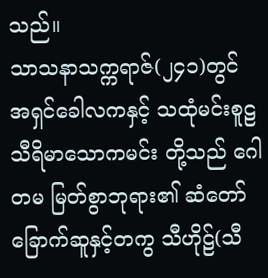သည်။
သာသနာသက္ကရာဇ်(၂၄၁)တွင် အရှင်ခေါလကနှင့် သထုံမင်းစူဠသီရိမာသောကမင်း တို့သည် ဂေါတမ မြတ်စွာဘုရား၏ ဆံတော်ခြောက်ဆူနှင့်တကွ သီဟိုဠ်(သီ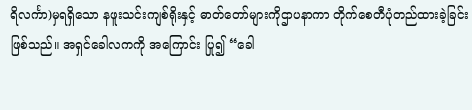ရိလင်္ကာ)မှရရှိသော နဖူးသင်းကျစ်ရိုးနှင့် ဓာတ်တော်များကိုဌာပနာကာ တိုက်စေတီပုံတည်ထားခဲ့ခြင်းဖြစ်သည်။ အရှင်ခေါလကကို အကြောင်း ပြု၍ “ခေါ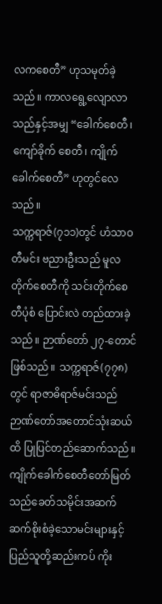လကစေတီ” ဟုသမုတ်ခဲ့သည်။ ကာလရွေ့လျောလာသည်နှင့်အမျှ “ခေါက်စေတီ၊ ကျော်ခိုက် စေတီ၊ ကျိုက်ခေါက်စေတီ” ဟုတွင်လေသည်။
သက္ကရာဇ်(၇၁၁)တွင် ဟံသာဝတီမင်း ဗညားဦးသည် မူလတိုက်စေတီကို သင်းတိုက်စေတီပုံစံ ပြောင်းလဲ တည်ထားခဲ့သည်။ ဉာဏ်တော် ၂၇-တောင် ဖြစ်သည်။ သက္ကရာဇ်(၇၇၈)တွင် ရာဇာဓိရာဇ်မင်းသည် ဉာဏ်တော်အတောင်သုံးဆယ်ထိ ပြုပြင်တည်ဆောက်သည်။ ကျိုက်ခေါက်စေတီတော်မြတ်သည်ခေတ်သမိုင်းအဆက်ဆက်စိုးစံခဲ့သောမင်းများနှင့် ပြည်သူတို့ဆည်းကပ် ကိုး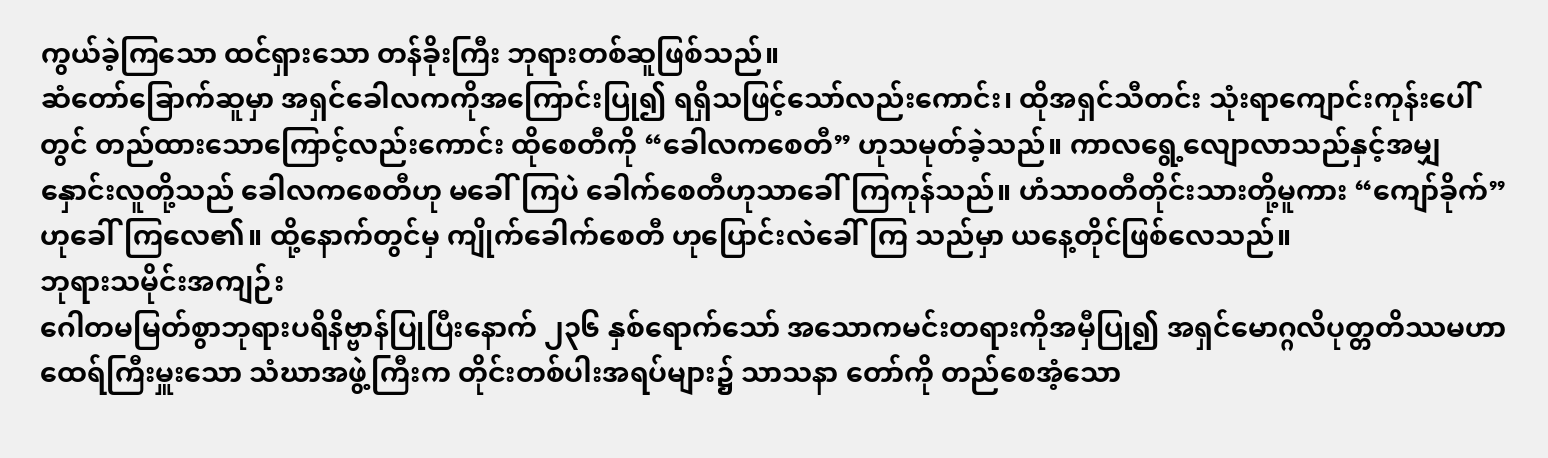ကွယ်ခဲ့ကြသော ထင်ရှားသော တန်ခိုးကြီး ဘုရားတစ်ဆူဖြစ်သည်။
ဆံတော်ခြောက်ဆူမှာ အရှင်ခေါလကကိုအကြောင်းပြု၍ ရရှိသဖြင့်သော်လည်းကောင်း၊ ထိုအရှင်သီတင်း သုံးရာကျောင်းကုန်းပေါ်တွင် တည်ထားသောကြောင့်လည်းကောင်း ထိုစေတီကို “ခေါလကစေတီ” ဟုသမုတ်ခဲ့သည်။ ကာလရွေ့လျောလာသည်နှင့်အမျှ နှောင်းလူတို့သည် ခေါလကစေတီဟု မခေါ်ကြပဲ ခေါက်စေတီဟုသာခေါ်ကြကုန်သည်။ ဟံသာ၀တီတိုင်းသားတို့မူကား “ကျော်ခိုက်” ဟုခေါ်ကြလေ၏။ ထို့နောက်တွင်မှ ကျိုက်ခေါက်စေတီ ဟုပြောင်းလဲခေါ်ကြ သည်မှာ ယနေ့တိုင်ဖြစ်လေသည်။
ဘုရားသမိုင်းအကျဉ်း
ဂေါတမမြတ်စွာဘုရားပရိနိဗ္ဗာန်ပြုပြီးနောက် ၂၃၆ နှစ်ရောက်သော် အသောကမင်းတရားကိုအမှီပြု၍ အရှင်မောဂ္ဂလိပုတ္တတိဿမဟာထေရ်ကြီးမှူးသော သံဃာအဖွဲ့ကြီးက တိုင်းတစ်ပါးအရပ်များ၌ သာသနာ တော်ကို တည်စေအံ့သော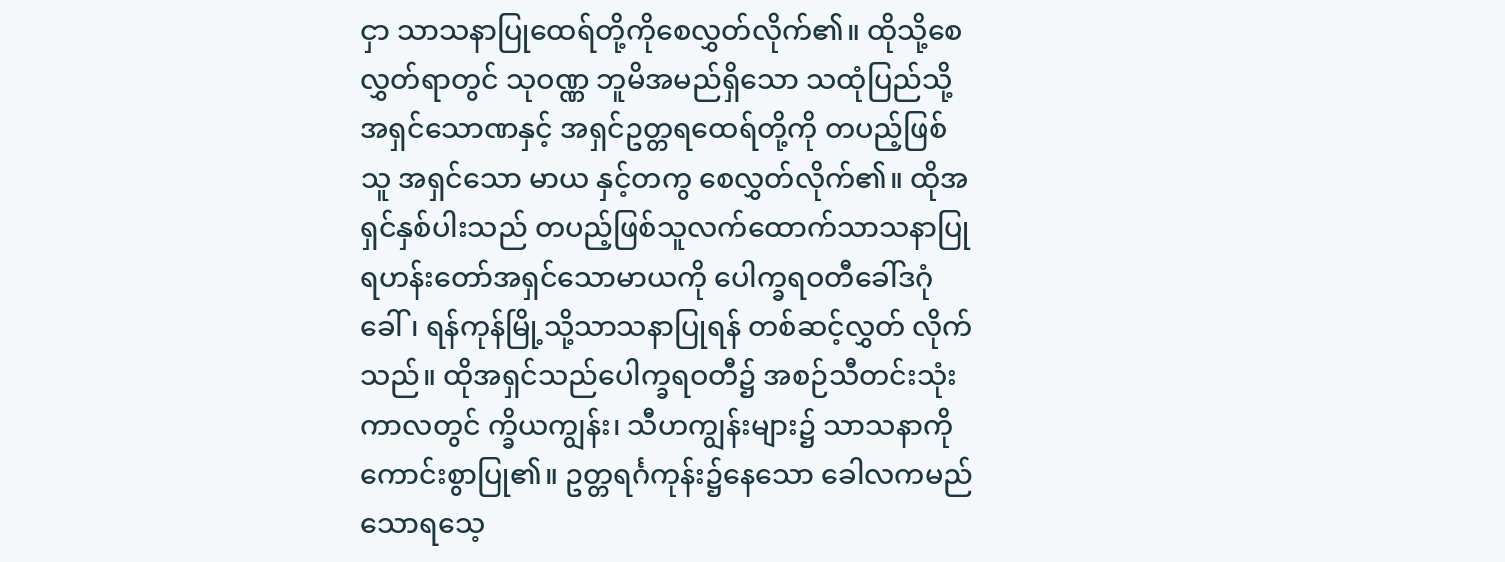ငှာ သာသနာပြုထေရ်တို့ကိုစေလွှတ်လိုက်၏။ ထိုသို့စေလွှတ်ရာတွင် သုဝဏ္ဏ ဘူမိအမည်ရှိသော သထုံပြည်သို့ အရှင်သောဏနှင့် အရှင်ဥတ္တရထေရ်တို့ကို တပည့်ဖြစ်သူ အရှင်သော မာယ နှင့်တကွ စေလွှတ်လိုက်၏။ ထိုအရှင်နှစ်ပါးသည် တပည့်ဖြစ်သူလက်ထောက်သာသနာပြု ရဟန်းတော်အရှင်သောမာယကို ပေါက္ခရဝတီခေါ်ဒဂုံခေါ်၊ ရန်ကုန်မြို့သို့သာသနာပြုရန် တစ်ဆင့်လွှတ် လိုက်သည်။ ထိုအရှင်သည်ပေါက္ခရဝတီ၌ အစဉ်သီတင်းသုံးကာလတွင် က္ခိယကျွန်း၊ သီဟကျွန်းများ၌ သာသနာကိုကောင်းစွာပြု၏။ ဥတ္တရင်္ဂကုန်း၌နေသော ခေါလကမည်သောရသေ့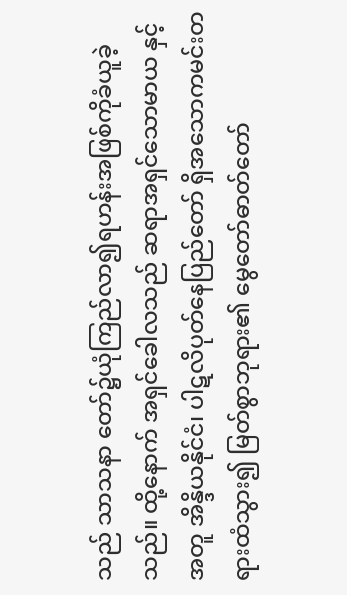သည် သာသနာ တော်၌ယုံကြည်လာ၍ရဟန်းအဖြစ်ကိုခံယူခဲ့သည်။ ထို့နောက် အရှင်ခေါလသည် ဆရာအရှင်သောမာယ နှင့် အတူ အိန္ဒိယနိုင်ငံ၊ ပါဋလိပုတ်နေပြည်တော် ရှိအသောကမင်းတရားထံသွား၍ မြတ်စွာဘုရား၏ မွေတော်ဓာတ်တော်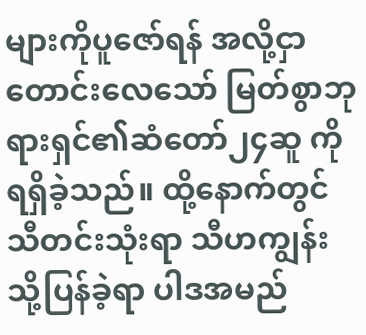များကိုပူဇော်ရန် အလို့ငှာတောင်းလေသော် မြတ်စွာဘုရားရှင်၏ဆံတော်၂၄ဆူ ကိုရရှိခဲ့သည်။ ထို့နောက်တွင်သီတင်းသုံးရာ သီဟကျွန်း သို့ပြန်ခဲ့ရာ ပါဒအမည်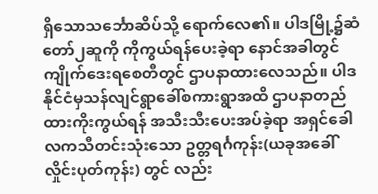ရှိသောသင်္ဘောဆိပ်သို့ ရောက်လေ၏။ ပါဒမြို့၌ဆံတော်၂ဆူကို ကိုကွယ်ရန်ပေးခဲ့ရာ နောင်အခါတွင် ကျိုက်ဒေးရစေတီတွင် ဌာပနာထားလေသည်။ ပါဒနိုင်ငံမှသန်လျင်ရွာခေါ်စကားရွာအထိ ဌာပနာတည်ထားကိုးကွယ်ရန် အသီးသီးပေးအပ်ခဲ့ရာ အရှင်ခေါလကသီတင်းသုံးသော ဥတ္တရင်္ဂကုန်း(ယခုအခေါ်လှိုင်းပုတ်ကုန်း) တွင် လည်း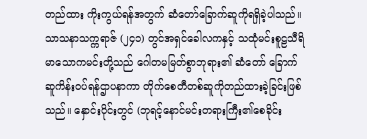တည်ထား ကိုးကွယ်ရန်အတွက် ဆံတော်ခြောက်ဆူကိုရရှိခဲ့ပါသည်။
သာသနာသက္ကရာဇ် (၂၄၁) တွင်အရှင်ခေါလကနှင့် သထုံမင်းစူဠသီရိမာသောကမင်းတို့သည် ဂေါတမမြတ်စွာဘုရား၏ ဆံတော် ခြောက်ဆူကိန်းဝပ်ရန်ဌာပနာကာ တိုက်စေတီတစ်ဆူကိုတည်ထားခဲ့ခြင်းဖြစ်သည်။ နှောင်းပိုင်းတွင် (ဘုရင့်နောင်မင်းတရားကြီး၏စေခိုင်း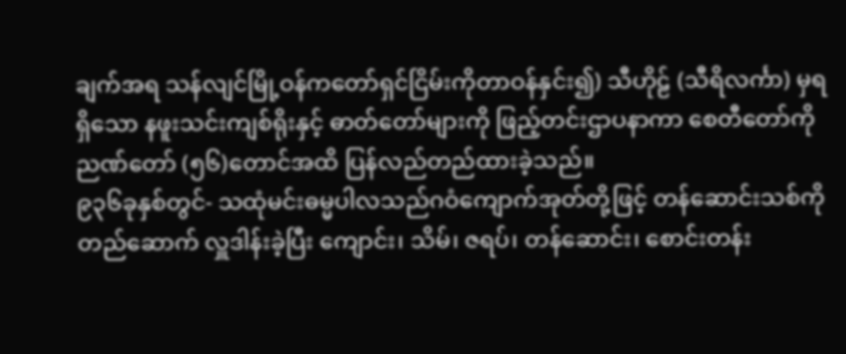ချက်အရ သန်လျင်မြို့ဝန်ကတော်ရှင်ငြိမ်းကိုတာဝန်နှင်း၍) သီဟိုဠ် (သီရိလင်္ကာ) မှရရှိသော နဖူးသင်းကျစ်ရိုးနှင့် ဓာတ်တော်များကို ဖြည့်တင်းဌာပနာကာ စေတီတော်ကို ညဏ်တော် (၅၆)တောင်အထိ ပြန်လည်တည်ထားခဲ့သည်။
၉၃၆ခုနှစ်တွင်- သထုံမင်းဓမ္မပါလသည်ဂဝံကျောက်အုတ်တို့ဖြင့် တန်ဆောင်းသစ်ကိုတည်ဆောက် လှူဒါန်းခဲ့ပြီး ကျောင်း၊ သိမ်၊ ဇရပ်၊ တန်ဆောင်း၊ စောင်းတန်း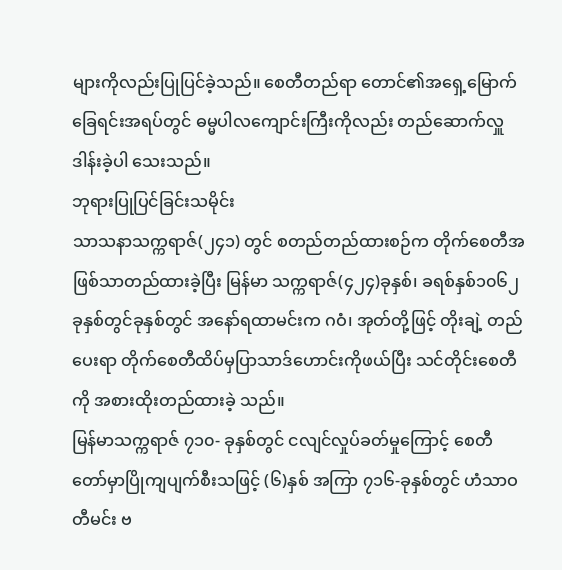များကိုလည်းပြုပြင်ခဲ့သည်။ စေတီတည်ရာ တောင်၏အရှေ့မြောက် ခြေရင်းအရပ်တွင် ဓမ္မပါလကျောင်းကြီးကိုလည်း တည်ဆောက်လှူဒါန်းခဲ့ပါ သေးသည်။
ဘုရားပြုပြင်ခြင်းသမိုင်း
သာသနာသက္ကရာဇ်(၂၄၁) တွင် စတည်တည်ထားစဉ်က တိုက်စေတီအဖြစ်သာတည်ထားခဲ့ပြီး မြန်မာ သက္ကရာဇ်(၄၂၄)ခုနှစ်၊ ခရစ်နှစ်၁၀၆၂ ခုနှစ်တွင်ခုနှစ်တွင် အနော်ရထာမင်းက ဂဝံ၊ အုတ်တို့ဖြင့် တိုးချဲ့ တည်ပေးရာ တိုက်စေတီထိပ်မှပြာသာဒ်ဟောင်းကိုဖယ်ပြီး သင်တိုင်းစေတီကို အစားထိုးတည်ထားခဲ့ သည်။
မြန်မာသက္ကရာဇ် ၇၁၀- ခုနှစ်တွင် ငလျင်လှုပ်ခတ်မှုကြောင့် စေတီတော်မှာပြိုကျပျက်စီးသဖြင့် (၆)နှစ် အကြာ ၇၁၆-ခုနှစ်တွင် ဟံသာဝတီမင်း ဗ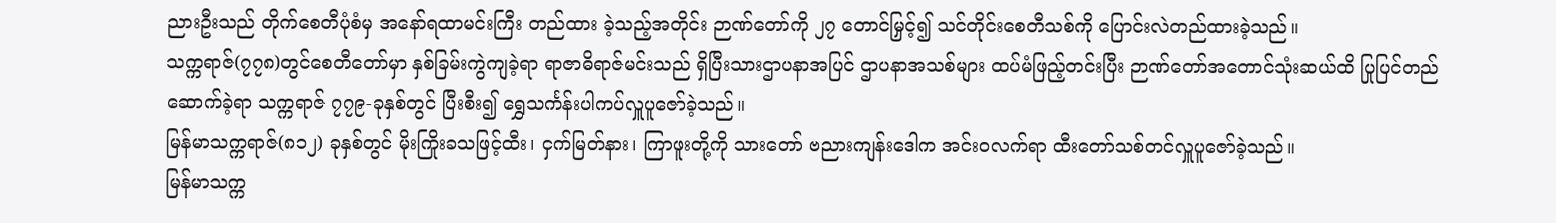ညားဦးသည် တိုက်စေတီပုံစံမှ အနော်ရထာမင်းကြီး တည်ထား ခဲ့သည့်အတိုင်း ဉာဏ်တော်ကို ၂၇ တောင်မြှင့်၍ သင်တိုင်းစေတီသစ်ကို ပြောင်းလဲတည်ထားခဲ့သည်။
သက္ကရာဇ်(၇၇၈)တွင်စေတီတော်မှာ နှစ်ခြမ်းကွဲကျခဲ့ရာ ရာဇာဓိရာဇ်မင်းသည် ရှိပြီးသားဌာပနာအပြင် ဌာပနာအသစ်များ ထပ်မံဖြည့်တင်းပြီး ဉာဏ်တော်အတောင်သုံးဆယ်ထိ ပြုပြင်တည်ဆောက်ခဲ့ရာ သက္ကရာဇ် ၇၇၉-ခုနှစ်တွင် ပြီးစီး၍ ရွှေသင်္ကန်းပါကပ်လှူပူဇော်ခဲ့သည်။
မြန်မာသက္ကရာဇ်(၈၁၂) ခုနှစ်တွင် မိုးကြိုးခသဖြင့်ထီး၊ ငှက်မြတ်နား၊ ကြာဖူးတို့ကို သားတော် ဗညားကျန်းဒေါက အင်းဝလက်ရာ ထီးတော်သစ်တင်လှူပူဇော်ခဲ့သည်။
မြန်မာသက္က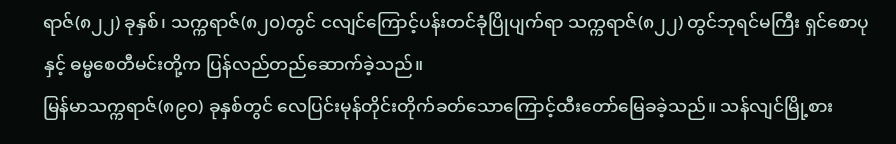ရာဇ်(၈၂၂) ခုနှစ်၊ သက္ကရာဇ်(၈၂၀)တွင် ငလျင်ကြောင့်ပန်းတင်ခုံပြိုပျက်ရာ သက္ကရာဇ်(၈၂၂) တွင်ဘုရင်မကြီး ရှင်စောပုနှင့် ဓမ္မစေတီမင်းတို့က ပြန်လည်တည်ဆောက်ခဲ့သည်။
မြန်မာသက္ကရာဇ်(၈၉၀) ခုနှစ်တွင် လေပြင်းမုန်တိုင်းတိုက်ခတ်သောကြောင့်ထီးတော်မြေခခဲ့သည်။ သန်လျင်မြို့စား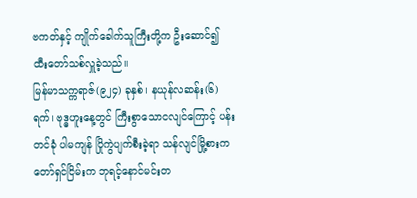ဗကတ်နှင့် ကျိုက်ခေါက်သူကြီးတို့က ဦးဆောင်၍ ထီးတော်သစ်လှူခဲ့သည်။
မြန်မာသက္ကရာဇ်(၉၂၄) ခုနှစ်၊ နယုန်လဆန်း(၆)ရက်၊ ဗုဒ္ဓဟူးနေ့တွင် ကြီးစွာသောငလျင်ကြောင့် ပန်းတင်ခုံ ပါမကျန် ပြိုကွဲပျက်စီးခဲ့ရာ သန်လျင်မြို့စားကတော်ရှင်ငြိမ်းက ဘုရင့်နောင်မင်းတ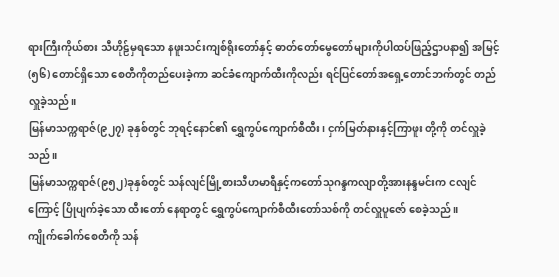ရားကြီးကိုယ်စား သီဟိုဠ်မှရသော နဖူးသင်းကျစ်ရိုးတော်နှင့် ဓာတ်တော်မွေတော်များကိုပါထပ်ဖြည့်ဌာပနာ၍ အမြင့်(၅၆) တောင်ရှိသော စေတီကိုတည်ပေးခဲ့ကာ ဆင်ခံကျောက်ထီးကိုလည်း ရင်ပြင်တော်အရှေ့တောင်ဘက်တွင် တည်လှူခဲ့သည်။
မြန်မာသက္ကရာဇ်(၉၂၇) ခုနှစ်တွင် ဘုရင့်နောင်၏ ရွှေကွပ်ကျောက်စီထီး၊ ငှက်မြတ်နားနှင့်ကြာဖူး တို့ကို တင်လှူခဲ့သည်။
မြန်မာသက္ကရာဇ်(၉၅၂)ခုနှစ်တွင် သန်လျင်မြို့စားသီဟမာရီနှင့်ကတော်သုဂန္ဒကလျာတို့အားနန္ဒမင်းက ငလျင်ကြောင့် ပြိုပျက်ခဲ့သော ထီးတော် နေရာတွင် ရွှေကွပ်ကျောက်စီထီးတော်သစ်ကို တင်လှူပူဇော် စေခဲ့သည်။
ကျိုက်ခေါက်စေတီကို သန်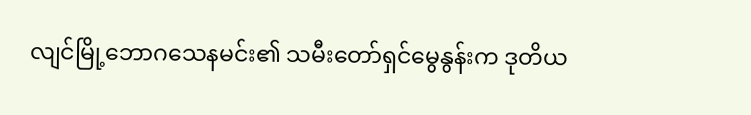လျင်မြို့ဘောဂသေနမင်း၏ သမီးတော်ရှင်မွေနွန်းက ဒုတိယ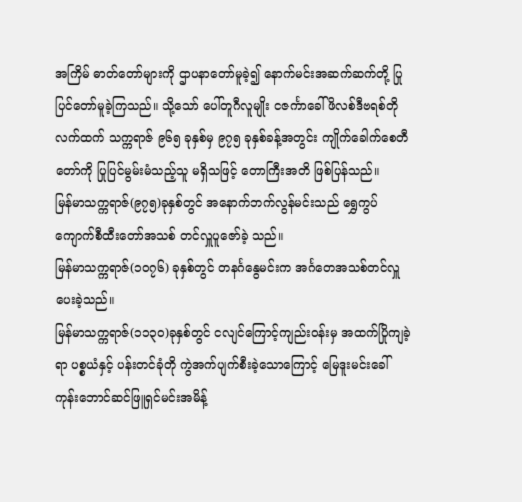အကြိမ် ဓာတ်တော်များကို ဌာပနာတော်မူခဲ့၍ နောက်မင်းအဆက်ဆက်တို့ ပြုပြင်တော်မူခဲ့ကြသည်။ သို့သော် ပေါ်တူဂီလူမျိုး ငဇင်္ကာခေါ်ဖိလစ်ဒီဗရစ်တိုလက်ထက် သက္ကရာဇ် ၉၆၅ ခုနှစ်မှ ၉၇၅ ခုနှစ်ခန့်အတွင်း ကျိုက်ခေါက်စေတီတော်ကို ပြုပြင်မွမ်းမံသည့်သူ မရှိသဖြင့် တောကြီးအတိ ဖြစ်ပြန်သည်။
မြန်မာသက္ကရာဇ်(၉၇၅)ခုနှစ်တွင် အနောက်ဘက်လွန်မင်းသည် ရွှေကွပ်ကျောက်စီထီးတော်အသစ် တင်လှူပူဇော်ခဲ့ သည်။
မြန်မာသက္ကရာဇ်(၁၀၇၆) ခုနှစ်တွင် တနင်္ဂနွေမင်းက အင်္ဂတေအသစ်တင်လှူပေးခဲ့သည်။
မြန်မာသက္ကရာဇ်(၁၁၃၀)ခုနှစ်တွင် ငလျင်ကြောင့်ကျည်းဝန်းမှ အထက်ပြိုကျခဲ့ရာ ပစ္စယံနှင့် ပန်းတင်ခုံတို ကွဲအက်ပျက်စီးခဲ့သောကြောင့် မြေဒူးမင်းခေါ်ကုန်းဘောင်ဆင်ဖြူရှင်မင်းအမိန့်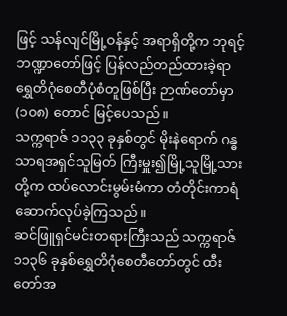ဖြင့် သန်လျင်မြို့ဝန်နှင့် အရာရှိတို့က ဘုရင့်ဘဏ္ဍာတော်ဖြင့် ပြန်လည်တည်ထားခဲ့ရာ ရွှေတိဂုံစေတီပုံစံတူဖြစ်ပြီး ဉာဏ်တော်မှာ (၁၀၈) တောင် မြင့်ပေသည်။
သက္ကရာဇ် ၁၁၃၃ ခုနှစ်တွင် မိုးနဲရောက် ဂန္ဓသာရအရှင်သူမြတ် ကြီးမှူး၍မြို့သူမြို့သား တို့က ထပ်လောင်းမွမ်းမံကာ တံတိုင်းကာရံ ဆောက်လုပ်ခဲ့ကြသည်။
ဆင်ဖြူရှင်မင်းတရားကြီးသည် သက္ကရာဇ် ၁၁၃၆ ခုနှစ်ရွှေတိဂုံစေတီတော်တွင် ထီးတော်အ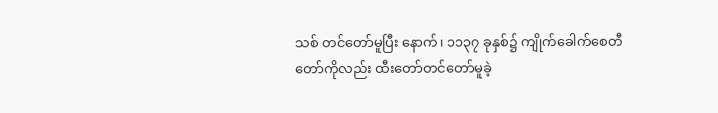သစ် တင်တော်မူပြီး နောက်၊ ၁၁၃၇ ခုနှစ်၌ ကျိုက်ခေါက်စေတီတော်ကိုလည်း ထီးတော်တင်တော်မူခဲ့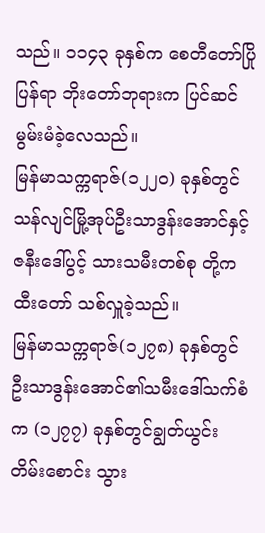သည်။ ၁၁၄၃ ခုနှစ်က စေတီတော်ပြိုပြန်ရာ ဘိုးတော်ဘုရားက ပြင်ဆင်မွမ်းမံခဲ့လေသည်။
မြန်မာသက္ကရာဇ်(၁၂၂၀) ခုနှစ်တွင် သန်လျင်မြို့အုပ်ဦးသာဒွန်းအောင်နှင့်ဇနီးဒေါ်ပွင့် သားသမီးတစ်စု တို့က ထီးတော် သစ်လှူခဲ့သည်။
မြန်မာသက္ကရာဇ်(၁၂၇၈) ခုနှစ်တွင် ဦးသာဒွန်းအောင်၏သမီးဒေါ်သက်စံက (၁၂၇၇) ခုနှစ်တွင်ချွတ်ယွင်း တိမ်းစောင်း သွား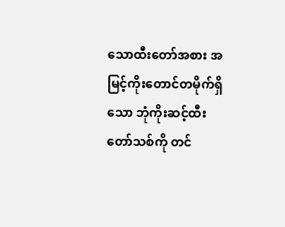သောထီးတော်အစား အမြင့်ကိုးတောင်တမိုက်ရှိသော ဘုံကိုးဆင့်ထီးတော်သစ်ကို တင်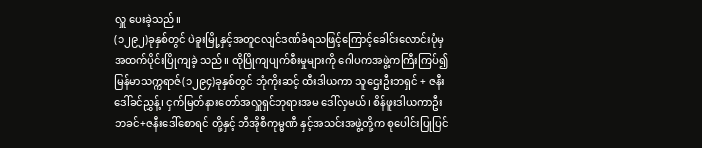လှူ ပေးခဲ့သည်။
(၁၂၉၂)ခုနှစ်တွင် ပဲခူးမြို့နှင့်အတူငလျင်ဒဏ်ခံရသဖြင့်ကြောင့်ခေါင်းလောင်းပုံမှ အထက်ပိုင်းပြိုကျခဲ့ သည်။ ထိုပြိုကျပျက်စီးမှုများကို ဂေါပကအဖွဲ့ကကြီးကြပ်၍ မြန်မာသက္ကရာဇ်(၁၂၉၄)ခုနှစ်တွင် ဘုံကိုးဆင့် ထီးဒါယကာ သူဌေးဦးဘရှင် + ဇနီး ဒေါ်ခင်ညွှန့်၊ ငှက်မြတ်နားတော်အလှူရှင်ဘုရားအမ ဒေါ်လှမယ်၊ စိန်ဖူးဒါယကာဦးဘခင်+ဇနီးဒေါ်စောရင် တို့နှင့် ဘီအိုစီကုမ္မဏီ နှင့်အသင်းအဖွဲ့တို့က စုပေါင်းပြုပြင်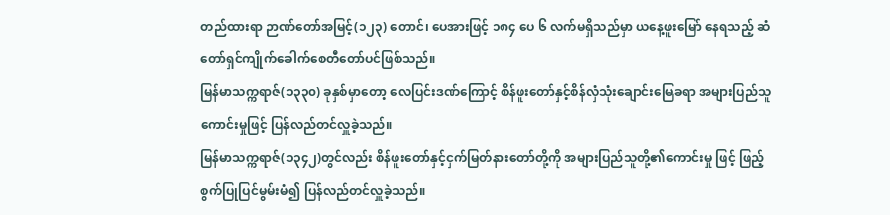တည်ထားရာ ဉာဏ်တော်အမြင့်(၁၂၃) တောင်၊ ပေအားဖြင့် ၁၈၄ ပေ ၆ လက်မရှိသည်မှာ ယနေ့ဖူးမြော် နေရသည့် ဆံတော်ရှင်ကျိုက်ခေါက်စေတီတော်ပင်ဖြစ်သည်။
မြန်မာသက္ကရာဇ်(၁၃၃၀) ခုနှစ်မှာတော့ လေပြင်းဒဏ်ကြောင့် စိန်ဖူးတော်နှင့်စိန်လှံသုံးချောင်းမြေခရာ အများပြည်သူ ကောင်းမှုဖြင့် ပြန်လည်တင်လှူခဲ့သည်။
မြန်မာသက္ကရာဇ်(၁၃၄၂)တွင်လည်း စိန်ဖူးတော်နှင့်ငှက်မြတ်နားတော်တို့ကို အများပြည်သူတို့၏ကောင်းမှု ဖြင့် ဖြည့် စွက်ပြုပြင်မွမ်းမံ၍ ပြန်လည်တင်လှူခဲ့သည်။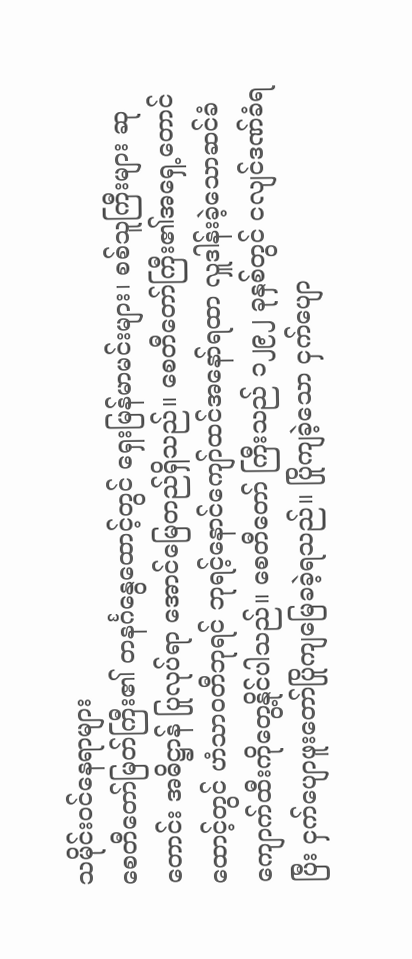သမိုင်းဝင်နေရာများ
စေတီတော်မြတ်ကြီး၏ တနင်္ဂနွေထောင့်တွင် ရှေးမြန်မာမင်းများ၊ စစ်သူကြီးများ ဆုတောင်း အဓိဋ္ဌာန် ပြုလုပ်ရာ အောင်မြေတည်ရှိသည်။ စေတီတော်ကြီး၏အရှေ့တောင်ထောင့်တွင် ဟံသာဝတီဘုရင် ဘုရင့်နောင်ကျော်ထင်အနော်ရထာ လှူဒါန်းခဲ့သောဆင်ခံကျောက်ထီးကိုတွေ့နိုင်ပါသည်။ စေတီတော် ကြီးသည် ၁၂၉၂ ခုနှစ်တွင် ငလျင်ဒဏ်ခံရပြီး ငှက်ပျောဖူးတော်ပြိုကျမြေခခဲ့ရသည်။ ပြိုကျခဲ့သော ငှက်ပျော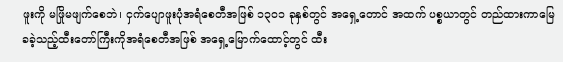ဖူးကို မဖြိုမဖျက်စေဘဲ၊ ငှက်ပျောဖူးပုံအရံစေတီအဖြစ် ၁၃၀၁ ခုနှစ်တွင် အရှေ့တောင် အထက် ပစ္စယာတွင် တည်ထားကာမြေခခဲ့သည့်ထီးတော်ကြီးကိုအရံစေတီအဖြစ် အရှေ့မြောက်ထောင့်တွင် ထီး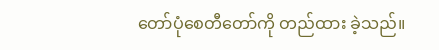တော်ပုံစေတီတော်ကို တည်ထား ခဲ့သည်။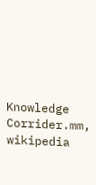Knowledge Corrider.mm, wikipedia